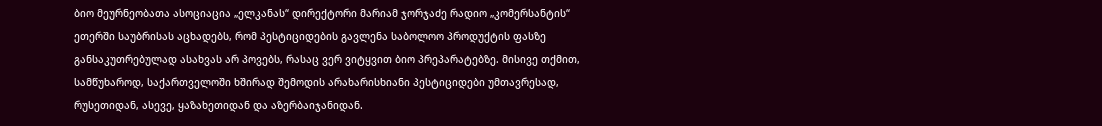ბიო მეურნეობათა ასოციაცია „ელკანას“ დირექტორი მარიამ ჯორჯაძე რადიო „კომერსანტის“ ეთერში საუბრისას აცხადებს, რომ პესტიციდების გავლენა საბოლოო პროდუქტის ფასზე განსაკუთრებულად ასახვას არ პოვებს, რასაც ვერ ვიტყვით ბიო პრეპარატებზე. მისივე თქმით, სამწუხაროდ, საქართველოში ხშირად შემოდის არახარისხიანი პესტიციდები უმთავრესად, რუსეთიდან, ასევე, ყაზახეთიდან და აზერბაიჯანიდან.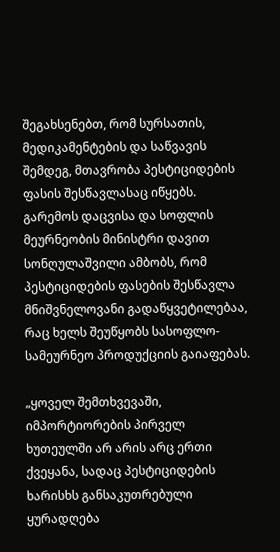შეგახსენებთ, რომ სურსათის, მედიკამენტების და საწვავის შემდეგ, მთავრობა პესტიციდების ფასის შესწავლასაც იწყებს. გარემოს დაცვისა და სოფლის მეურნეობის მინისტრი დავით სონღულაშვილი ამბობს, რომ პესტიციდების ფასების შესწავლა მნიშვნელოვანი გადაწყვეტილებაა, რაც ხელს შეუწყობს სასოფლო-სამეურნეო პროდუქციის გაიაფებას.

„ყოველ შემთხვევაში, იმპორტიორების პირველ ხუთეულში არ არის არც ერთი ქვეყანა, სადაც პესტიციდების ხარისხს განსაკუთრებული ყურადღება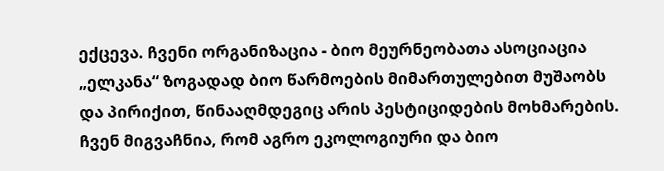ექცევა. ჩვენი ორგანიზაცია - ბიო მეურნეობათა ასოციაცია „ელკანა“ ზოგადად ბიო წარმოების მიმართულებით მუშაობს და პირიქით, წინააღმდეგიც არის პესტიციდების მოხმარების. ჩვენ მიგვაჩნია, რომ აგრო ეკოლოგიური და ბიო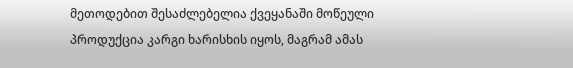მეთოდებით შესაძლებელია ქვეყანაში მოწეული პროდუქცია კარგი ხარისხის იყოს, მაგრამ ამას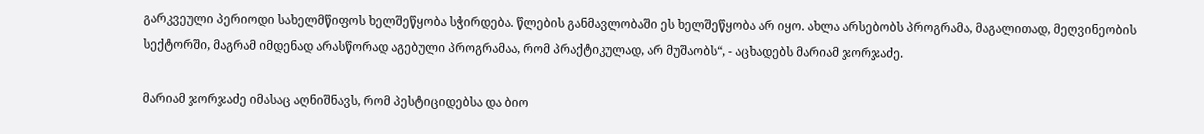გარკვეული პერიოდი სახელმწიფოს ხელშეწყობა სჭირდება. წლების განმავლობაში ეს ხელშეწყობა არ იყო. ახლა არსებობს პროგრამა, მაგალითად, მეღვინეობის სექტორში, მაგრამ იმდენად არასწორად აგებული პროგრამაა, რომ პრაქტიკულად, არ მუშაობს“, - აცხადებს მარიამ ჯორჯაძე.

მარიამ ჯორჯაძე იმასაც აღნიშნავს, რომ პესტიციდებსა და ბიო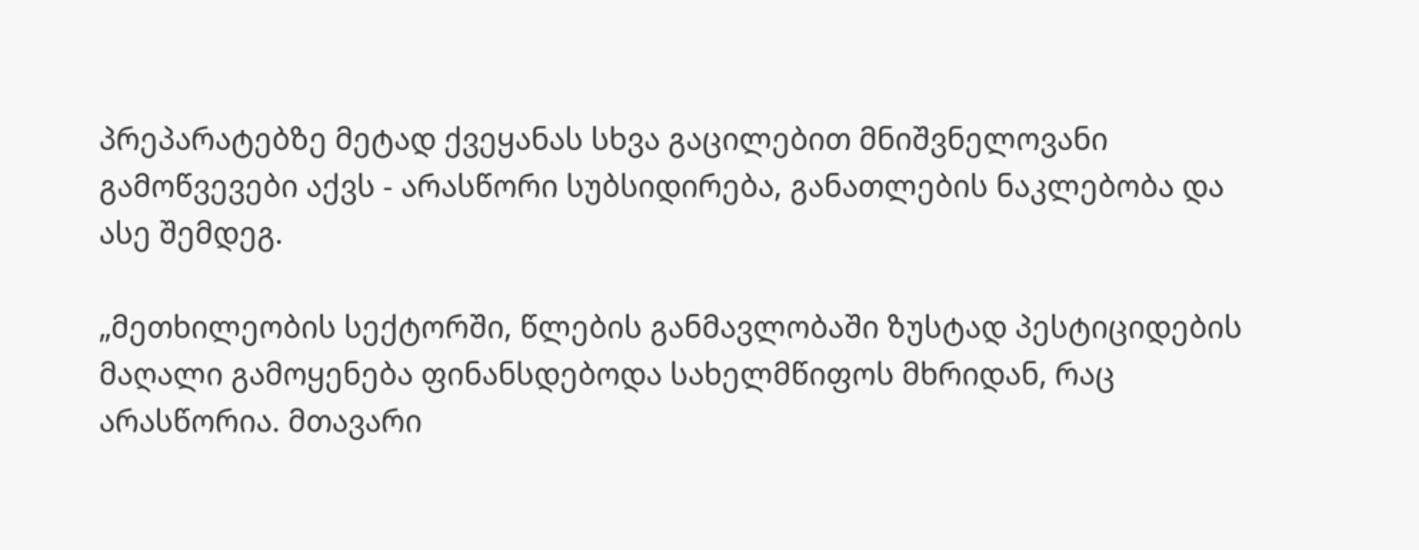პრეპარატებზე მეტად ქვეყანას სხვა გაცილებით მნიშვნელოვანი გამოწვევები აქვს - არასწორი სუბსიდირება, განათლების ნაკლებობა და ასე შემდეგ.

„მეთხილეობის სექტორში, წლების განმავლობაში ზუსტად პესტიციდების მაღალი გამოყენება ფინანსდებოდა სახელმწიფოს მხრიდან, რაც არასწორია. მთავარი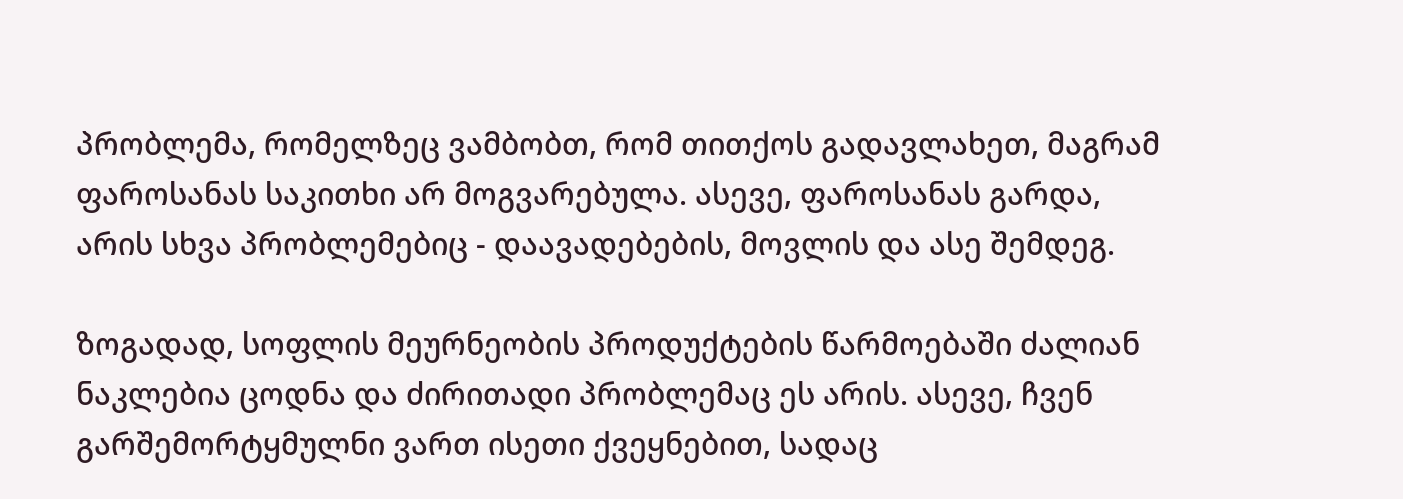პრობლემა, რომელზეც ვამბობთ, რომ თითქოს გადავლახეთ, მაგრამ ფაროსანას საკითხი არ მოგვარებულა. ასევე, ფაროსანას გარდა, არის სხვა პრობლემებიც - დაავადებების, მოვლის და ასე შემდეგ.

ზოგადად, სოფლის მეურნეობის პროდუქტების წარმოებაში ძალიან ნაკლებია ცოდნა და ძირითადი პრობლემაც ეს არის. ასევე, ჩვენ გარშემორტყმულნი ვართ ისეთი ქვეყნებით, სადაც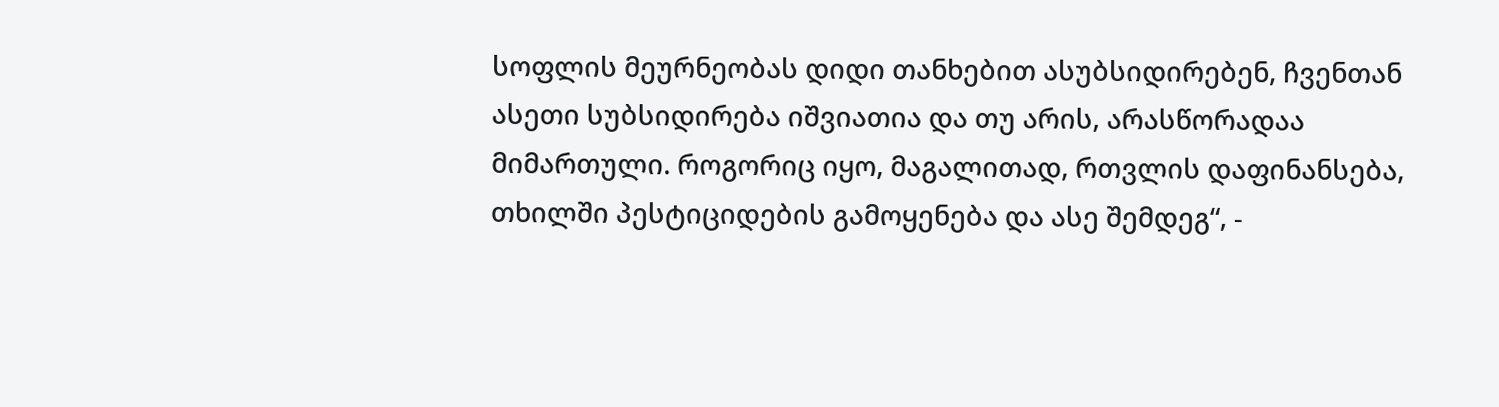სოფლის მეურნეობას დიდი თანხებით ასუბსიდირებენ, ჩვენთან ასეთი სუბსიდირება იშვიათია და თუ არის, არასწორადაა მიმართული. როგორიც იყო, მაგალითად, რთვლის დაფინანსება, თხილში პესტიციდების გამოყენება და ასე შემდეგ“, -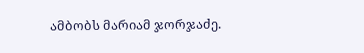ამბობს მარიამ ჯორჯაძე.